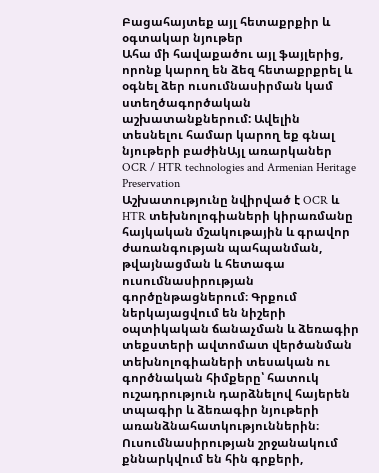Բացահայտեք այլ հետաքրքիր և օգտակար նյութեր
Ահա մի հավաքածու այլ ֆայլերից, որոնք կարող են ձեզ հետաքրքրել և օգնել ձեր ուսումնասիրման կամ ստեղծագործական աշխատանքներում: Ավելին տեսնելու համար կարող եք գնալ նյութերի բաժինԱյլ առարկաներ
OCR / HTR technologies and Armenian Heritage Preservation
Աշխատությունը նվիրված է OCR և HTR տեխնոլոգիաների կիրառմանը հայկական մշակութային և գրավոր ժառանգության պահպանման, թվայնացման և հետագա ուսումնասիրության գործընթացներում։ Գրքում ներկայացվում են նիշերի օպտիկական ճանաչման և ձեռագիր տեքստերի ավտոմատ վերծանման տեխնոլոգիաների տեսական ու գործնական հիմքերը՝ հատուկ ուշադրություն դարձնելով հայերեն տպագիր և ձեռագիր նյութերի առանձնահատկություններին։ Ուսումնասիրության շրջանակում քննարկվում են հին գրքերի,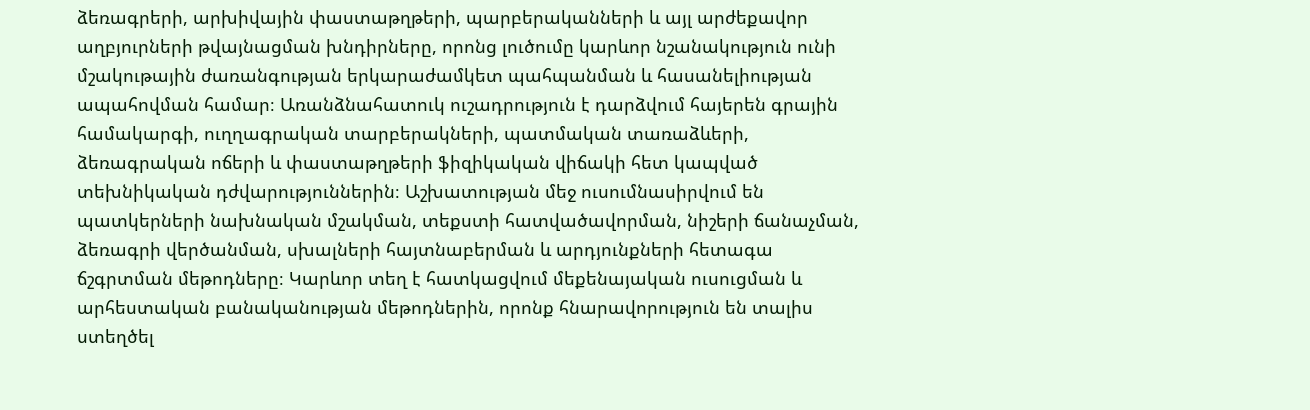ձեռագրերի, արխիվային փաստաթղթերի, պարբերականների և այլ արժեքավոր աղբյուրների թվայնացման խնդիրները, որոնց լուծումը կարևոր նշանակություն ունի մշակութային ժառանգության երկարաժամկետ պահպանման և հասանելիության ապահովման համար։ Առանձնահատուկ ուշադրություն է դարձվում հայերեն գրային համակարգի, ուղղագրական տարբերակների, պատմական տառաձևերի, ձեռագրական ոճերի և փաստաթղթերի ֆիզիկական վիճակի հետ կապված տեխնիկական դժվարություններին։ Աշխատության մեջ ուսումնասիրվում են պատկերների նախնական մշակման, տեքստի հատվածավորման, նիշերի ճանաչման, ձեռագրի վերծանման, սխալների հայտնաբերման և արդյունքների հետագա ճշգրտման մեթոդները։ Կարևոր տեղ է հատկացվում մեքենայական ուսուցման և արհեստական բանականության մեթոդներին, որոնք հնարավորություն են տալիս ստեղծել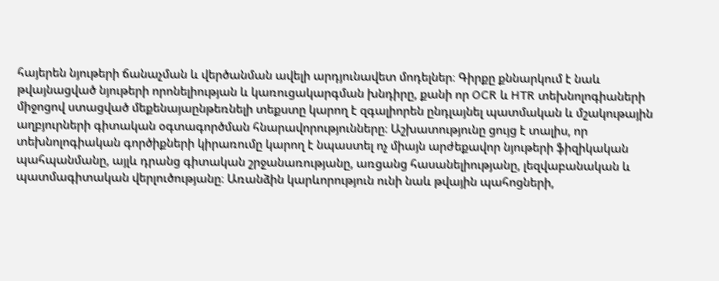հայերեն նյութերի ճանաչման և վերծանման ավելի արդյունավետ մոդելներ։ Գիրքը քննարկում է նաև թվայնացված նյութերի որոնելիության և կառուցակարգման խնդիրը, քանի որ OCR և HTR տեխնոլոգիաների միջոցով ստացված մեքենայաընթեռնելի տեքստը կարող է զգալիորեն ընդլայնել պատմական և մշակութային աղբյուրների գիտական օգտագործման հնարավորությունները։ Աշխատությունը ցույց է տալիս, որ տեխնոլոգիական գործիքների կիրառումը կարող է նպաստել ոչ միայն արժեքավոր նյութերի ֆիզիկական պահպանմանը, այլև դրանց գիտական շրջանառությանը, առցանց հասանելիությանը, լեզվաբանական և պատմագիտական վերլուծությանը։ Առանձին կարևորություն ունի նաև թվային պահոցների,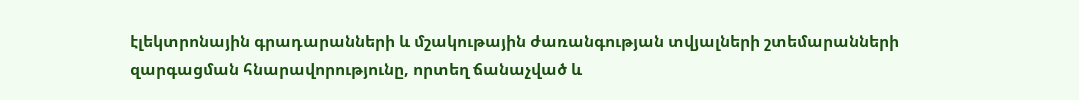էլեկտրոնային գրադարանների և մշակութային ժառանգության տվյալների շտեմարանների զարգացման հնարավորությունը, որտեղ ճանաչված և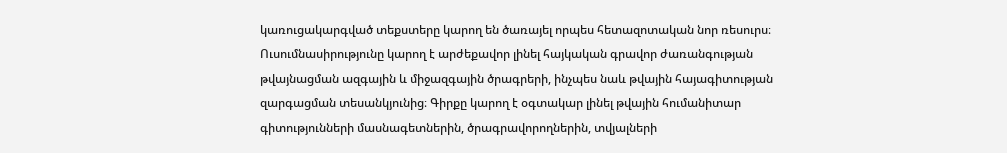կառուցակարգված տեքստերը կարող են ծառայել որպես հետազոտական նոր ռեսուրս։ Ուսումնասիրությունը կարող է արժեքավոր լինել հայկական գրավոր ժառանգության թվայնացման ազգային և միջազգային ծրագրերի, ինչպես նաև թվային հայագիտության զարգացման տեսանկյունից։ Գիրքը կարող է օգտակար լինել թվային հումանիտար գիտությունների մասնագետներին, ծրագրավորողներին, տվյալների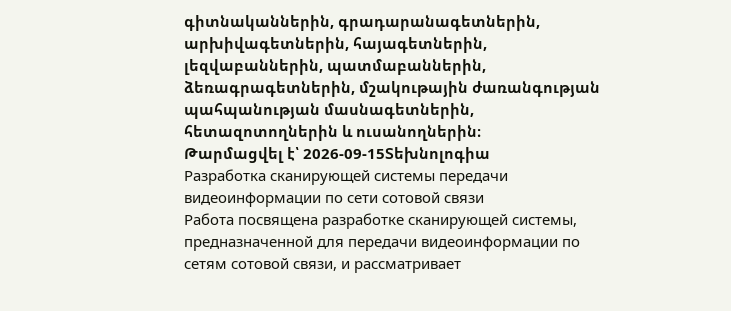գիտնականներին, գրադարանագետներին, արխիվագետներին, հայագետներին, լեզվաբաններին, պատմաբաններին, ձեռագրագետներին, մշակութային ժառանգության պահպանության մասնագետներին, հետազոտողներին և ուսանողներին։
Թարմացվել է՝ 2026-09-15Տեխնոլոգիա
Разработка сканирующей системы передачи видеоинформации по сети сотовой связи
Работа посвящена разработке сканирующей системы, предназначенной для передачи видеоинформации по сетям сотовой связи, и рассматривает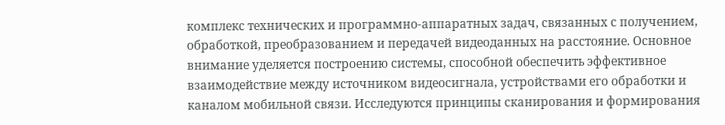комплекс технических и программно-аппаратных задач, связанных с получением, обработкой, преобразованием и передачей видеоданных на расстояние. Основное внимание уделяется построению системы, способной обеспечить эффективное взаимодействие между источником видеосигнала, устройствами его обработки и каналом мобильной связи. Исследуются принципы сканирования и формирования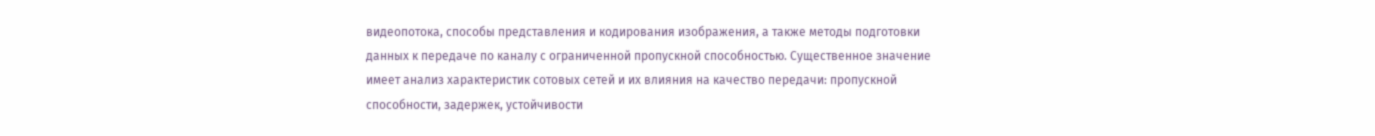видеопотока, способы представления и кодирования изображения, а также методы подготовки данных к передаче по каналу с ограниченной пропускной способностью. Существенное значение имеет анализ характеристик сотовых сетей и их влияния на качество передачи: пропускной способности, задержек, устойчивости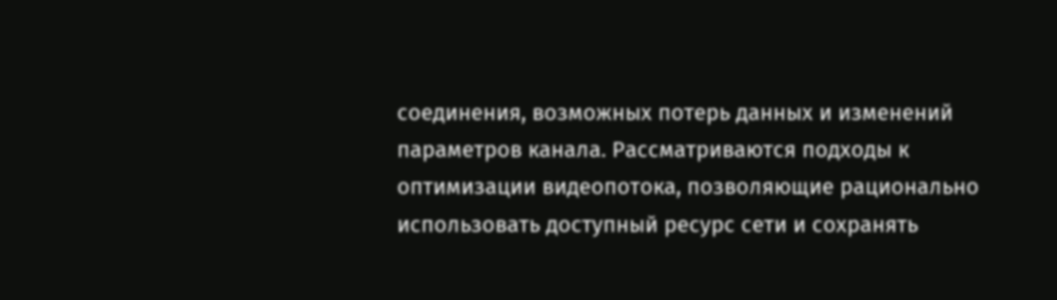соединения, возможных потерь данных и изменений параметров канала. Рассматриваются подходы к оптимизации видеопотока, позволяющие рационально использовать доступный ресурс сети и сохранять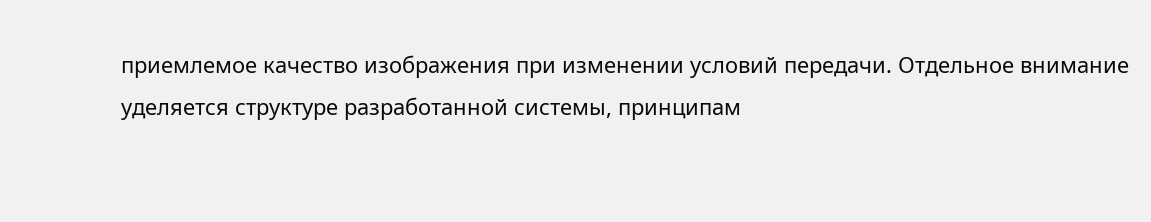приемлемое качество изображения при изменении условий передачи. Отдельное внимание уделяется структуре разработанной системы, принципам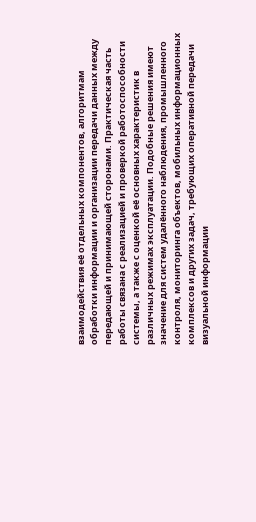взаимодействия её отдельных компонентов, алгоритмам обработки информации и организации передачи данных между передающей и принимающей сторонами. Практическая часть работы связана с реализацией и проверкой работоспособности системы, а также с оценкой её основных характеристик в различных режимах эксплуатации. Подобные решения имеют значение для систем удалённого наблюдения, промышленного контроля, мониторинга объектов, мобильных информационных комплексов и других задач, требующих оперативной передачи визуальной информации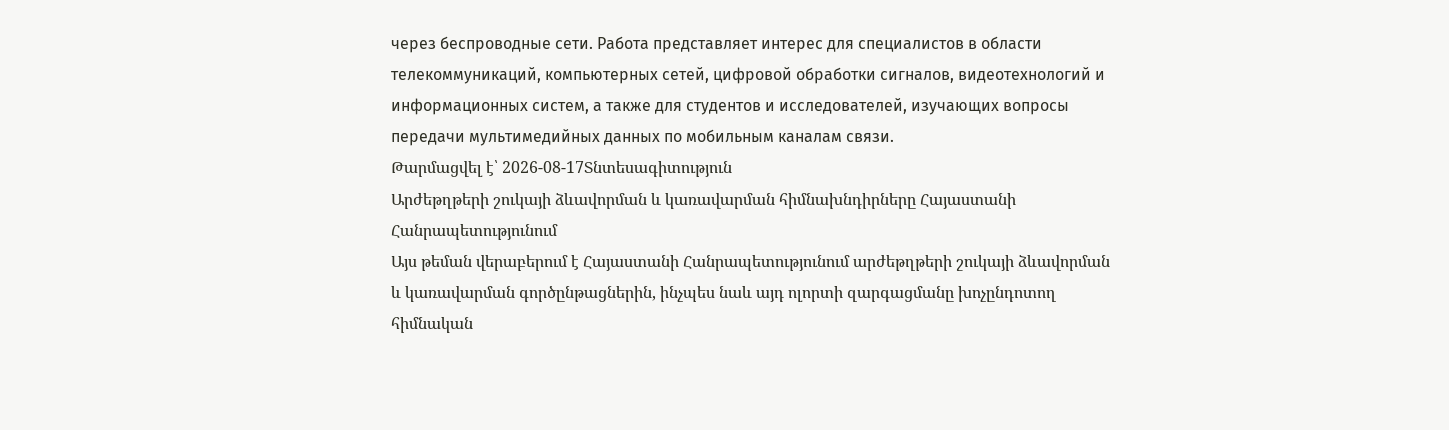через беспроводные сети. Работа представляет интерес для специалистов в области телекоммуникаций, компьютерных сетей, цифровой обработки сигналов, видеотехнологий и информационных систем, а также для студентов и исследователей, изучающих вопросы передачи мультимедийных данных по мобильным каналам связи.
Թարմացվել է՝ 2026-08-17Տնտեսագիտություն
Արժեթղթերի շուկայի ձևավորման և կառավարման հիմնախնդիրները Հայաստանի Հանրապետությունում
Այս թեման վերաբերում է Հայաստանի Հանրապետությունում արժեթղթերի շուկայի ձևավորման և կառավարման գործընթացներին, ինչպես նաև այդ ոլորտի զարգացմանը խոչընդոտող հիմնական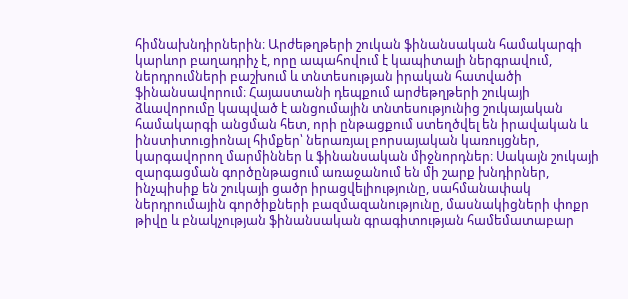հիմնախնդիրներին։ Արժեթղթերի շուկան ֆինանսական համակարգի կարևոր բաղադրիչ է, որը ապահովում է կապիտալի ներգրավում, ներդրումների բաշխում և տնտեսության իրական հատվածի ֆինանսավորում։ Հայաստանի դեպքում արժեթղթերի շուկայի ձևավորումը կապված է անցումային տնտեսությունից շուկայական համակարգի անցման հետ, որի ընթացքում ստեղծվել են իրավական և ինստիտուցիոնալ հիմքեր՝ ներառյալ բորսայական կառույցներ, կարգավորող մարմիններ և ֆինանսական միջնորդներ։ Սակայն շուկայի զարգացման գործընթացում առաջանում են մի շարք խնդիրներ, ինչպիսիք են շուկայի ցածր իրացվելիությունը, սահմանափակ ներդրումային գործիքների բազմազանությունը, մասնակիցների փոքր թիվը և բնակչության ֆինանսական գրագիտության համեմատաբար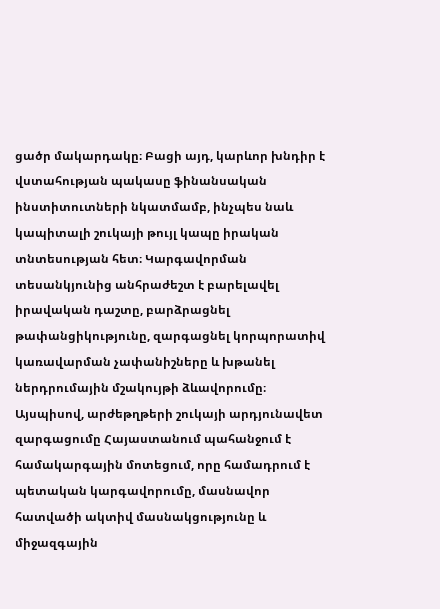ցածր մակարդակը։ Բացի այդ, կարևոր խնդիր է վստահության պակասը ֆինանսական ինստիտուտների նկատմամբ, ինչպես նաև կապիտալի շուկայի թույլ կապը իրական տնտեսության հետ։ Կարգավորման տեսանկյունից անհրաժեշտ է բարելավել իրավական դաշտը, բարձրացնել թափանցիկությունը, զարգացնել կորպորատիվ կառավարման չափանիշները և խթանել ներդրումային մշակույթի ձևավորումը։ Այսպիսով, արժեթղթերի շուկայի արդյունավետ զարգացումը Հայաստանում պահանջում է համակարգային մոտեցում, որը համադրում է պետական կարգավորումը, մասնավոր հատվածի ակտիվ մասնակցությունը և միջազգային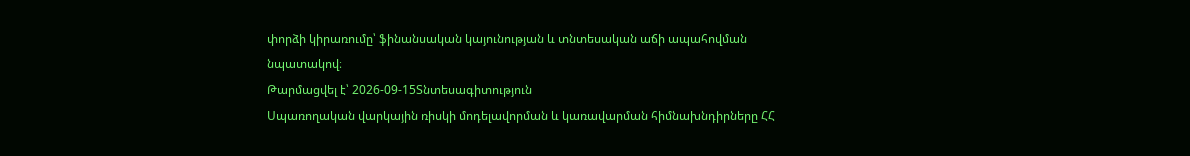փորձի կիրառումը՝ ֆինանսական կայունության և տնտեսական աճի ապահովման նպատակով։
Թարմացվել է՝ 2026-09-15Տնտեսագիտություն
Սպառողական վարկային ռիսկի մոդելավորման և կառավարման հիմնախնդիրները ՀՀ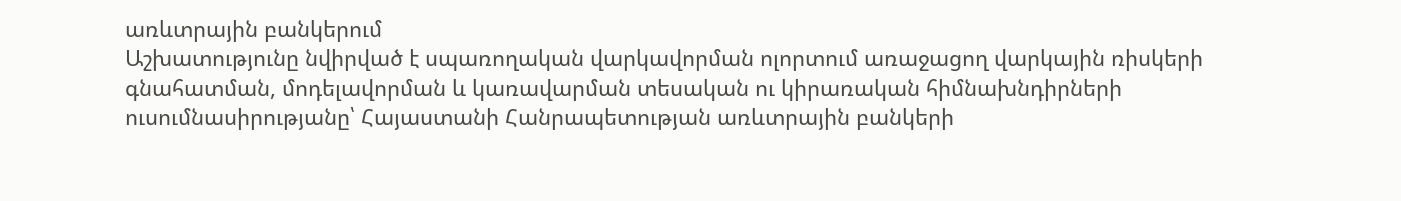առևտրային բանկերում
Աշխատությունը նվիրված է սպառողական վարկավորման ոլորտում առաջացող վարկային ռիսկերի գնահատման, մոդելավորման և կառավարման տեսական ու կիրառական հիմնախնդիրների ուսումնասիրությանը՝ Հայաստանի Հանրապետության առևտրային բանկերի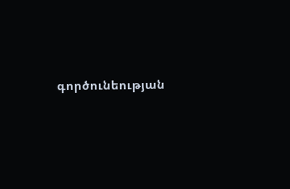գործունեության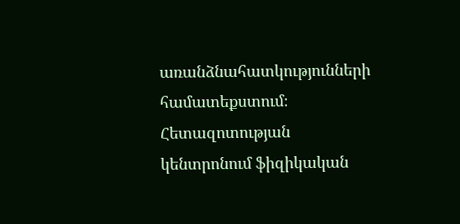առանձնահատկությունների համատեքստում։ Հետազոտության կենտրոնում ֆիզիկական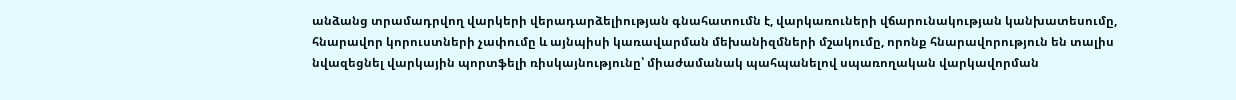անձանց տրամադրվող վարկերի վերադարձելիության գնահատումն է, վարկառուների վճարունակության կանխատեսումը, հնարավոր կորուստների չափումը և այնպիսի կառավարման մեխանիզմների մշակումը, որոնք հնարավորություն են տալիս նվազեցնել վարկային պորտֆելի ռիսկայնությունը՝ միաժամանակ պահպանելով սպառողական վարկավորման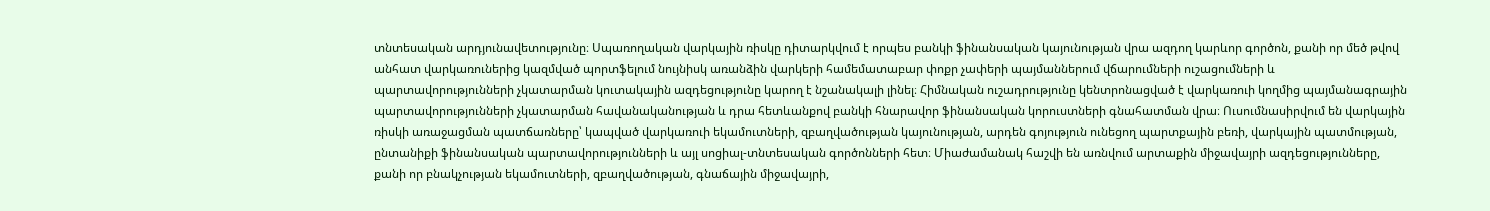տնտեսական արդյունավետությունը։ Սպառողական վարկային ռիսկը դիտարկվում է որպես բանկի ֆինանսական կայունության վրա ազդող կարևոր գործոն, քանի որ մեծ թվով անհատ վարկառուներից կազմված պորտֆելում նույնիսկ առանձին վարկերի համեմատաբար փոքր չափերի պայմաններում վճարումների ուշացումների և պարտավորությունների չկատարման կուտակային ազդեցությունը կարող է նշանակալի լինել։ Հիմնական ուշադրությունը կենտրոնացված է վարկառուի կողմից պայմանագրային պարտավորությունների չկատարման հավանականության և դրա հետևանքով բանկի հնարավոր ֆինանսական կորուստների գնահատման վրա։ Ուսումնասիրվում են վարկային ռիսկի առաջացման պատճառները՝ կապված վարկառուի եկամուտների, զբաղվածության կայունության, արդեն գոյություն ունեցող պարտքային բեռի, վարկային պատմության, ընտանիքի ֆինանսական պարտավորությունների և այլ սոցիալ-տնտեսական գործոնների հետ։ Միաժամանակ հաշվի են առնվում արտաքին միջավայրի ազդեցությունները, քանի որ բնակչության եկամուտների, զբաղվածության, գնաճային միջավայրի,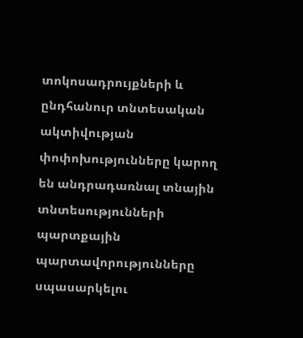տոկոսադրույքների և ընդհանուր տնտեսական ակտիվության փոփոխությունները կարող են անդրադառնալ տնային տնտեսությունների պարտքային պարտավորությունները սպասարկելու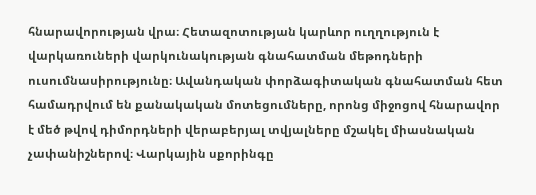հնարավորության վրա։ Հետազոտության կարևոր ուղղություն է վարկառուների վարկունակության գնահատման մեթոդների ուսումնասիրությունը։ Ավանդական փորձագիտական գնահատման հետ համադրվում են քանակական մոտեցումները, որոնց միջոցով հնարավոր է մեծ թվով դիմորդների վերաբերյալ տվյալները մշակել միասնական չափանիշներով։ Վարկային սքորինգը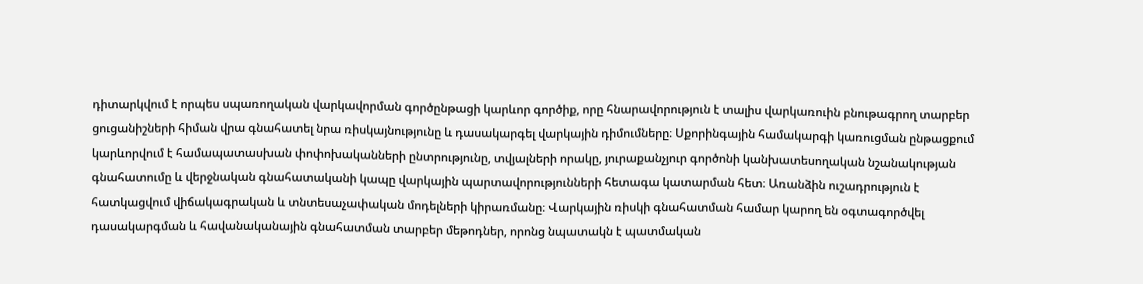դիտարկվում է որպես սպառողական վարկավորման գործընթացի կարևոր գործիք, որը հնարավորություն է տալիս վարկառուին բնութագրող տարբեր ցուցանիշների հիման վրա գնահատել նրա ռիսկայնությունը և դասակարգել վարկային դիմումները։ Սքորինգային համակարգի կառուցման ընթացքում կարևորվում է համապատասխան փոփոխականների ընտրությունը, տվյալների որակը, յուրաքանչյուր գործոնի կանխատեսողական նշանակության գնահատումը և վերջնական գնահատականի կապը վարկային պարտավորությունների հետագա կատարման հետ։ Առանձին ուշադրություն է հատկացվում վիճակագրական և տնտեսաչափական մոդելների կիրառմանը։ Վարկային ռիսկի գնահատման համար կարող են օգտագործվել դասակարգման և հավանականային գնահատման տարբեր մեթոդներ, որոնց նպատակն է պատմական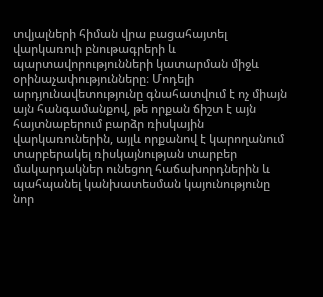տվյալների հիման վրա բացահայտել վարկառուի բնութագրերի և պարտավորությունների կատարման միջև օրինաչափությունները։ Մոդելի արդյունավետությունը գնահատվում է ոչ միայն այն հանգամանքով, թե որքան ճիշտ է այն հայտնաբերում բարձր ռիսկային վարկառուներին, այլև որքանով է կարողանում տարբերակել ռիսկայնության տարբեր մակարդակներ ունեցող հաճախորդներին և պահպանել կանխատեսման կայունությունը նոր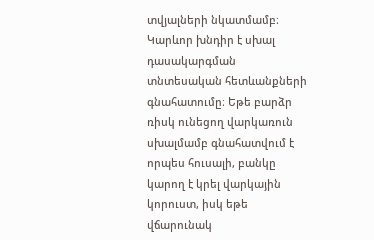տվյալների նկատմամբ։ Կարևոր խնդիր է սխալ դասակարգման տնտեսական հետևանքների գնահատումը։ Եթե բարձր ռիսկ ունեցող վարկառուն սխալմամբ գնահատվում է որպես հուսալի, բանկը կարող է կրել վարկային կորուստ, իսկ եթե վճարունակ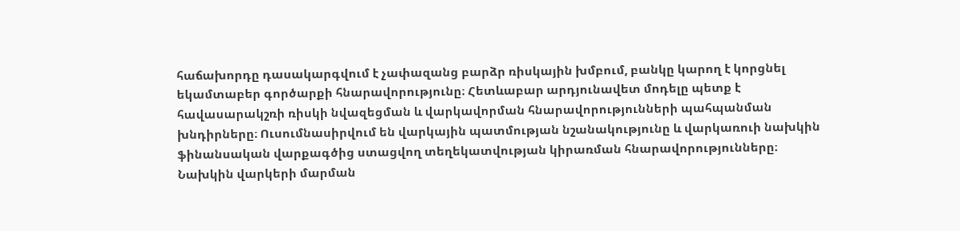հաճախորդը դասակարգվում է չափազանց բարձր ռիսկային խմբում, բանկը կարող է կորցնել եկամտաբեր գործարքի հնարավորությունը։ Հետևաբար արդյունավետ մոդելը պետք է հավասարակշռի ռիսկի նվազեցման և վարկավորման հնարավորությունների պահպանման խնդիրները։ Ուսումնասիրվում են վարկային պատմության նշանակությունը և վարկառուի նախկին ֆինանսական վարքագծից ստացվող տեղեկատվության կիրառման հնարավորությունները։ Նախկին վարկերի մարման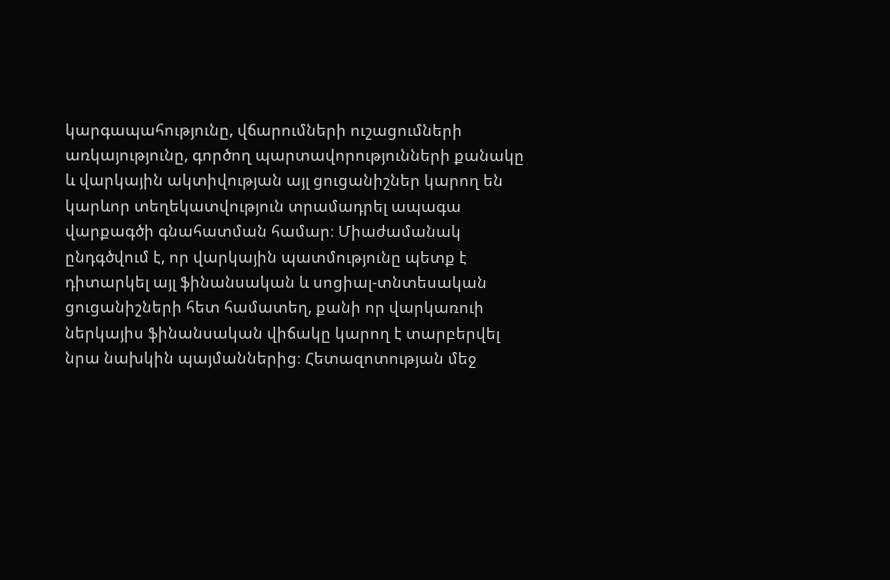կարգապահությունը, վճարումների ուշացումների առկայությունը, գործող պարտավորությունների քանակը և վարկային ակտիվության այլ ցուցանիշներ կարող են կարևոր տեղեկատվություն տրամադրել ապագա վարքագծի գնահատման համար։ Միաժամանակ ընդգծվում է, որ վարկային պատմությունը պետք է դիտարկել այլ ֆինանսական և սոցիալ-տնտեսական ցուցանիշների հետ համատեղ, քանի որ վարկառուի ներկայիս ֆինանսական վիճակը կարող է տարբերվել նրա նախկին պայմաններից։ Հետազոտության մեջ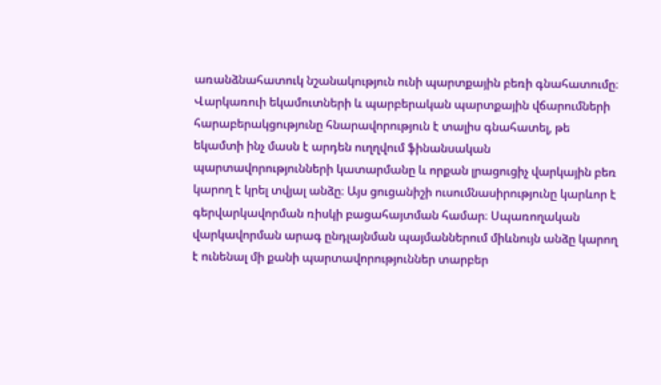առանձնահատուկ նշանակություն ունի պարտքային բեռի գնահատումը։ Վարկառուի եկամուտների և պարբերական պարտքային վճարումների հարաբերակցությունը հնարավորություն է տալիս գնահատել, թե եկամտի ինչ մասն է արդեն ուղղվում ֆինանսական պարտավորությունների կատարմանը և որքան լրացուցիչ վարկային բեռ կարող է կրել տվյալ անձը։ Այս ցուցանիշի ուսումնասիրությունը կարևոր է գերվարկավորման ռիսկի բացահայտման համար։ Սպառողական վարկավորման արագ ընդլայնման պայմաններում միևնույն անձը կարող է ունենալ մի քանի պարտավորություններ տարբեր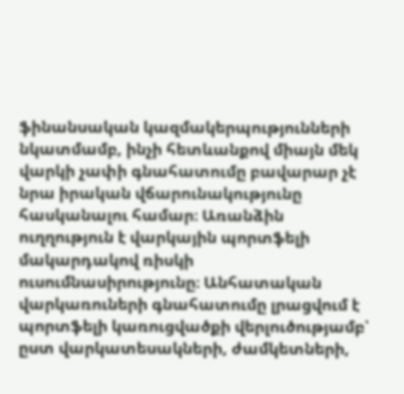ֆինանսական կազմակերպությունների նկատմամբ, ինչի հետևանքով միայն մեկ վարկի չափի գնահատումը բավարար չէ նրա իրական վճարունակությունը հասկանալու համար։ Առանձին ուղղություն է վարկային պորտֆելի մակարդակով ռիսկի ուսումնասիրությունը։ Անհատական վարկառուների գնահատումը լրացվում է պորտֆելի կառուցվածքի վերլուծությամբ՝ ըստ վարկատեսակների, ժամկետների,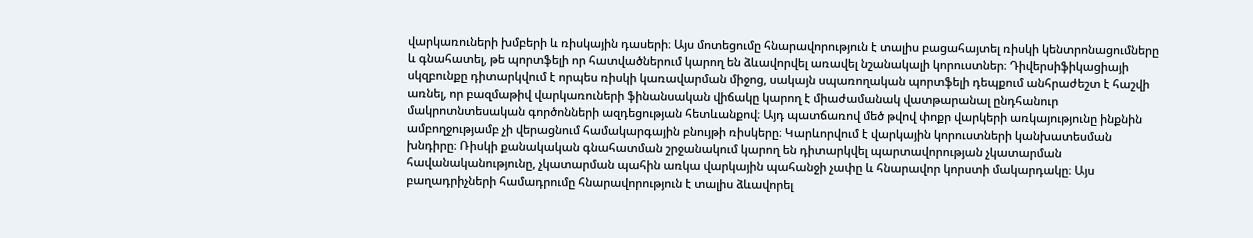վարկառուների խմբերի և ռիսկային դասերի։ Այս մոտեցումը հնարավորություն է տալիս բացահայտել ռիսկի կենտրոնացումները և գնահատել, թե պորտֆելի որ հատվածներում կարող են ձևավորվել առավել նշանակալի կորուստներ։ Դիվերսիֆիկացիայի սկզբունքը դիտարկվում է որպես ռիսկի կառավարման միջոց, սակայն սպառողական պորտֆելի դեպքում անհրաժեշտ է հաշվի առնել, որ բազմաթիվ վարկառուների ֆինանսական վիճակը կարող է միաժամանակ վատթարանալ ընդհանուր մակրոտնտեսական գործոնների ազդեցության հետևանքով։ Այդ պատճառով մեծ թվով փոքր վարկերի առկայությունը ինքնին ամբողջությամբ չի վերացնում համակարգային բնույթի ռիսկերը։ Կարևորվում է վարկային կորուստների կանխատեսման խնդիրը։ Ռիսկի քանակական գնահատման շրջանակում կարող են դիտարկվել պարտավորության չկատարման հավանականությունը, չկատարման պահին առկա վարկային պահանջի չափը և հնարավոր կորստի մակարդակը։ Այս բաղադրիչների համադրումը հնարավորություն է տալիս ձևավորել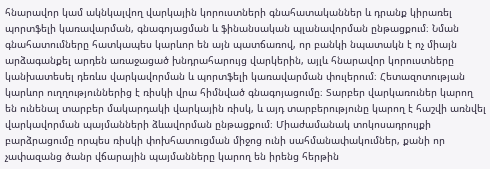հնարավոր կամ ակնկալվող վարկային կորուստների գնահատականներ և դրանք կիրառել պորտֆելի կառավարման, գնագոյացման և ֆինանսական պլանավորման ընթացքում։ Նման գնահատումները հատկապես կարևոր են այն պատճառով, որ բանկի նպատակն է ոչ միայն արձագանքել արդեն առաջացած խնդրահարույց վարկերին, այլև հնարավոր կորուստները կանխատեսել դեռևս վարկավորման և պորտֆելի կառավարման փուլերում։ Հետազոտության կարևոր ուղղություններից է ռիսկի վրա հիմնված գնագոյացումը։ Տարբեր վարկառուներ կարող են ունենալ տարբեր մակարդակի վարկային ռիսկ, և այդ տարբերությունը կարող է հաշվի առնվել վարկավորման պայմանների ձևավորման ընթացքում։ Միաժամանակ տոկոսադրույքի բարձրացումը որպես ռիսկի փոխհատուցման միջոց ունի սահմանափակումներ, քանի որ չափազանց ծանր վճարային պայմանները կարող են իրենց հերթին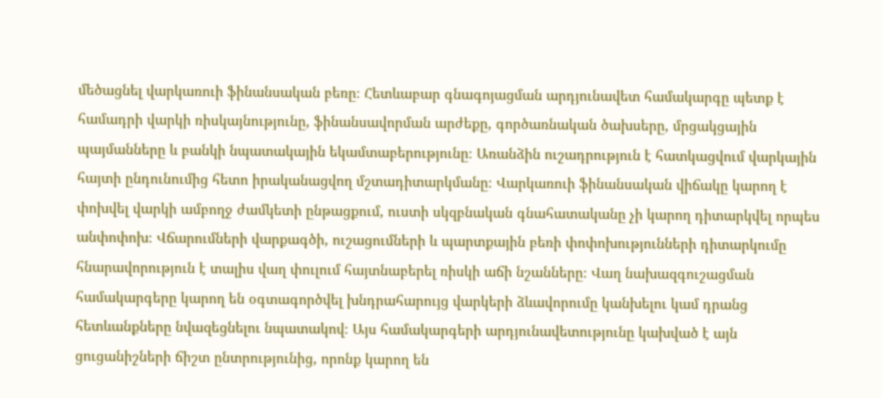մեծացնել վարկառուի ֆինանսական բեռը։ Հետևաբար գնագոյացման արդյունավետ համակարգը պետք է համադրի վարկի ռիսկայնությունը, ֆինանսավորման արժեքը, գործառնական ծախսերը, մրցակցային պայմանները և բանկի նպատակային եկամտաբերությունը։ Առանձին ուշադրություն է հատկացվում վարկային հայտի ընդունումից հետո իրականացվող մշտադիտարկմանը։ Վարկառուի ֆինանսական վիճակը կարող է փոխվել վարկի ամբողջ ժամկետի ընթացքում, ուստի սկզբնական գնահատականը չի կարող դիտարկվել որպես անփոփոխ։ Վճարումների վարքագծի, ուշացումների և պարտքային բեռի փոփոխությունների դիտարկումը հնարավորություն է տալիս վաղ փուլում հայտնաբերել ռիսկի աճի նշանները։ Վաղ նախազգուշացման համակարգերը կարող են օգտագործվել խնդրահարույց վարկերի ձևավորումը կանխելու կամ դրանց հետևանքները նվազեցնելու նպատակով։ Այս համակարգերի արդյունավետությունը կախված է այն ցուցանիշների ճիշտ ընտրությունից, որոնք կարող են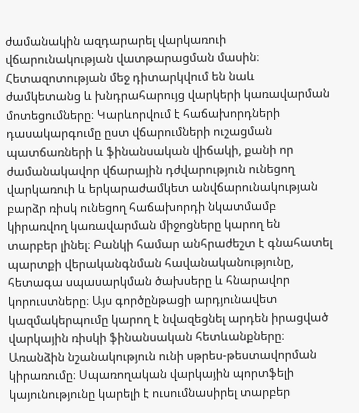ժամանակին ազդարարել վարկառուի վճարունակության վատթարացման մասին։ Հետազոտության մեջ դիտարկվում են նաև ժամկետանց և խնդրահարույց վարկերի կառավարման մոտեցումները։ Կարևորվում է հաճախորդների դասակարգումը ըստ վճարումների ուշացման պատճառների և ֆինանսական վիճակի, քանի որ ժամանակավոր վճարային դժվարություն ունեցող վարկառուի և երկարաժամկետ անվճարունակության բարձր ռիսկ ունեցող հաճախորդի նկատմամբ կիրառվող կառավարման միջոցները կարող են տարբեր լինել։ Բանկի համար անհրաժեշտ է գնահատել պարտքի վերականգնման հավանականությունը, հետագա սպասարկման ծախսերը և հնարավոր կորուստները։ Այս գործընթացի արդյունավետ կազմակերպումը կարող է նվազեցնել արդեն իրացված վարկային ռիսկի ֆինանսական հետևանքները։ Առանձին նշանակություն ունի սթրես-թեստավորման կիրառումը։ Սպառողական վարկային պորտֆելի կայունությունը կարելի է ուսումնասիրել տարբեր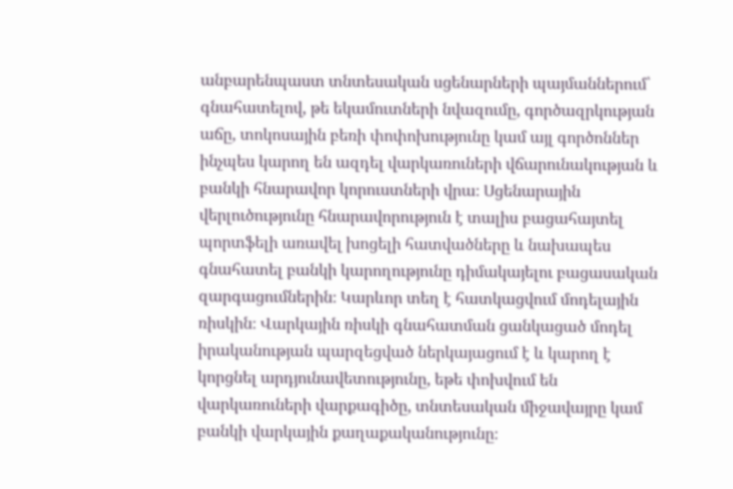անբարենպաստ տնտեսական սցենարների պայմաններում՝ գնահատելով, թե եկամուտների նվազումը, գործազրկության աճը, տոկոսային բեռի փոփոխությունը կամ այլ գործոններ ինչպես կարող են ազդել վարկառուների վճարունակության և բանկի հնարավոր կորուստների վրա։ Սցենարային վերլուծությունը հնարավորություն է տալիս բացահայտել պորտֆելի առավել խոցելի հատվածները և նախապես գնահատել բանկի կարողությունը դիմակայելու բացասական զարգացումներին։ Կարևոր տեղ է հատկացվում մոդելային ռիսկին։ Վարկային ռիսկի գնահատման ցանկացած մոդել իրականության պարզեցված ներկայացում է և կարող է կորցնել արդյունավետությունը, եթե փոխվում են վարկառուների վարքագիծը, տնտեսական միջավայրը կամ բանկի վարկային քաղաքականությունը։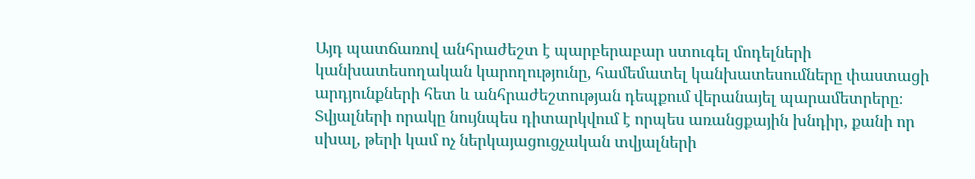Այդ պատճառով անհրաժեշտ է պարբերաբար ստուգել մոդելների կանխատեսողական կարողությունը, համեմատել կանխատեսումները փաստացի արդյունքների հետ և անհրաժեշտության դեպքում վերանայել պարամետրերը։ Տվյալների որակը նույնպես դիտարկվում է որպես առանցքային խնդիր, քանի որ սխալ, թերի կամ ոչ ներկայացուցչական տվյալների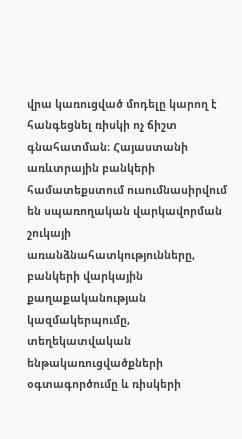վրա կառուցված մոդելը կարող է հանգեցնել ռիսկի ոչ ճիշտ գնահատման։ Հայաստանի առևտրային բանկերի համատեքստում ուսումնասիրվում են սպառողական վարկավորման շուկայի առանձնահատկությունները, բանկերի վարկային քաղաքականության կազմակերպումը, տեղեկատվական ենթակառուցվածքների օգտագործումը և ռիսկերի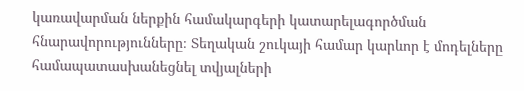կառավարման ներքին համակարգերի կատարելագործման հնարավորությունները։ Տեղական շուկայի համար կարևոր է մոդելները համապատասխանեցնել տվյալների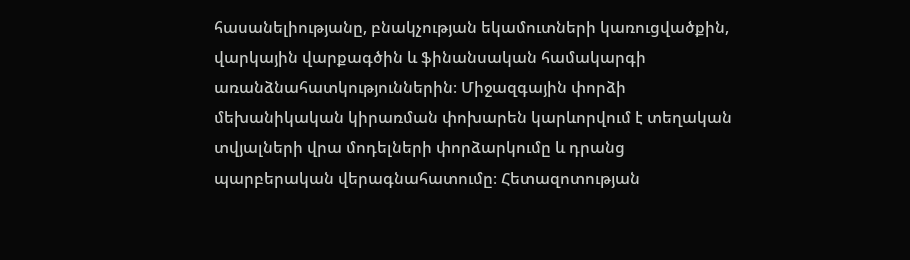հասանելիությանը, բնակչության եկամուտների կառուցվածքին, վարկային վարքագծին և ֆինանսական համակարգի առանձնահատկություններին։ Միջազգային փորձի մեխանիկական կիրառման փոխարեն կարևորվում է տեղական տվյալների վրա մոդելների փորձարկումը և դրանց պարբերական վերագնահատումը։ Հետազոտության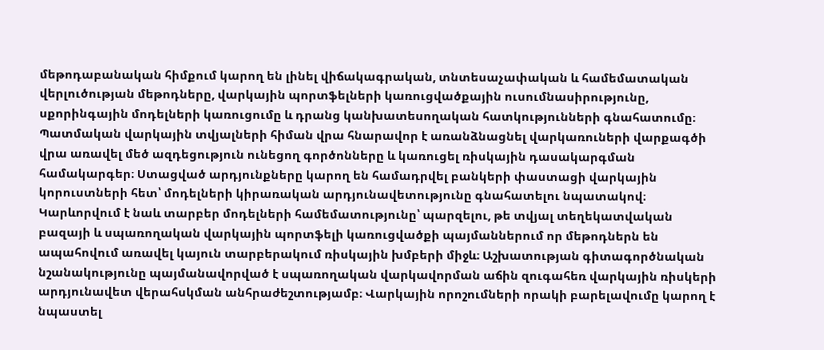մեթոդաբանական հիմքում կարող են լինել վիճակագրական, տնտեսաչափական և համեմատական վերլուծության մեթոդները, վարկային պորտֆելների կառուցվածքային ուսումնասիրությունը, սքորինգային մոդելների կառուցումը և դրանց կանխատեսողական հատկությունների գնահատումը։ Պատմական վարկային տվյալների հիման վրա հնարավոր է առանձնացնել վարկառուների վարքագծի վրա առավել մեծ ազդեցություն ունեցող գործոնները և կառուցել ռիսկային դասակարգման համակարգեր։ Ստացված արդյունքները կարող են համադրվել բանկերի փաստացի վարկային կորուստների հետ՝ մոդելների կիրառական արդյունավետությունը գնահատելու նպատակով։ Կարևորվում է նաև տարբեր մոդելների համեմատությունը՝ պարզելու, թե տվյալ տեղեկատվական բազայի և սպառողական վարկային պորտֆելի կառուցվածքի պայմաններում որ մեթոդներն են ապահովում առավել կայուն տարբերակում ռիսկային խմբերի միջև։ Աշխատության գիտագործնական նշանակությունը պայմանավորված է սպառողական վարկավորման աճին զուգահեռ վարկային ռիսկերի արդյունավետ վերահսկման անհրաժեշտությամբ։ Վարկային որոշումների որակի բարելավումը կարող է նպաստել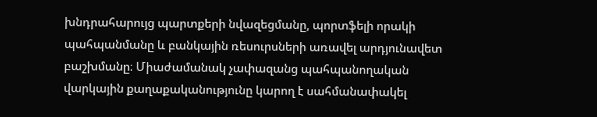խնդրահարույց պարտքերի նվազեցմանը, պորտֆելի որակի պահպանմանը և բանկային ռեսուրսների առավել արդյունավետ բաշխմանը։ Միաժամանակ չափազանց պահպանողական վարկային քաղաքականությունը կարող է սահմանափակել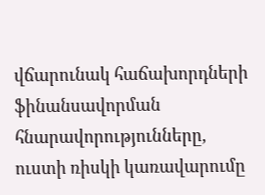վճարունակ հաճախորդների ֆինանսավորման հնարավորությունները, ուստի ռիսկի կառավարումը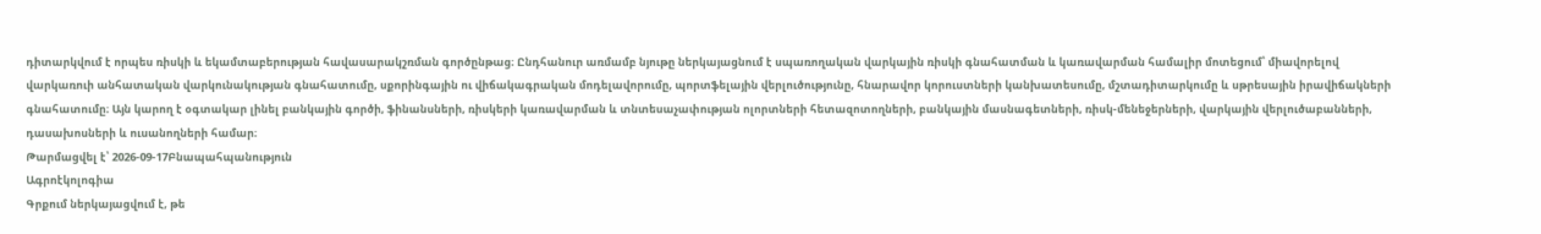դիտարկվում է որպես ռիսկի և եկամտաբերության հավասարակշռման գործընթաց։ Ընդհանուր առմամբ նյութը ներկայացնում է սպառողական վարկային ռիսկի գնահատման և կառավարման համալիր մոտեցում՝ միավորելով վարկառուի անհատական վարկունակության գնահատումը, սքորինգային ու վիճակագրական մոդելավորումը, պորտֆելային վերլուծությունը, հնարավոր կորուստների կանխատեսումը, մշտադիտարկումը և սթրեսային իրավիճակների գնահատումը։ Այն կարող է օգտակար լինել բանկային գործի, ֆինանսների, ռիսկերի կառավարման և տնտեսաչափության ոլորտների հետազոտողների, բանկային մասնագետների, ռիսկ-մենեջերների, վարկային վերլուծաբանների, դասախոսների և ուսանողների համար։
Թարմացվել է՝ 2026-09-17Բնապահպանություն
Ագրոէկոլոգիա
Գրքում ներկայացվում է, թե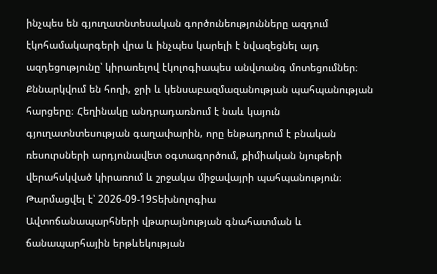ինչպես են գյուղատնտեսական գործունեությունները ազդում էկոհամակարգերի վրա և ինչպես կարելի է նվազեցնել այդ ազդեցությունը՝ կիրառելով էկոլոգիապես անվտանգ մոտեցումներ։ Քննարկվում են հողի, ջրի և կենսաբազմազանության պահպանության հարցերը։ Հեղինակը անդրադառնում է նաև կայուն գյուղատնտեսության գաղափարին, որը ենթադրում է բնական ռեսուրսների արդյունավետ օգտագործում, քիմիական նյութերի վերահսկված կիրառում և շրջակա միջավայրի պահպանություն։
Թարմացվել է՝ 2026-09-19Տեխնոլոգիա
Ավտոճանապարհների վթարայնության գնահատման և ճանապարհային երթևեկության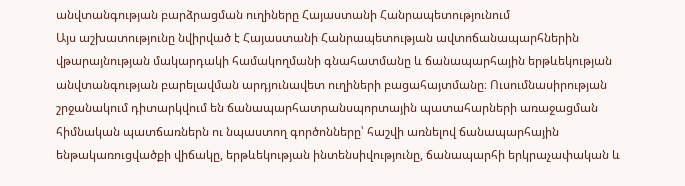անվտանգության բարձրացման ուղիները Հայաստանի Հանրապետությունում
Այս աշխատությունը նվիրված է Հայաստանի Հանրապետության ավտոճանապարհներին վթարայնության մակարդակի համակողմանի գնահատմանը և ճանապարհային երթևեկության անվտանգության բարելավման արդյունավետ ուղիների բացահայտմանը։ Ուսումնասիրության շրջանակում դիտարկվում են ճանապարհատրանսպորտային պատահարների առաջացման հիմնական պատճառներն ու նպաստող գործոնները՝ հաշվի առնելով ճանապարհային ենթակառուցվածքի վիճակը, երթևեկության ինտենսիվությունը, ճանապարհի երկրաչափական և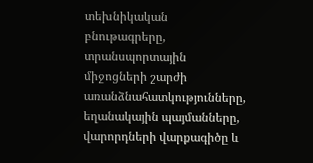տեխնիկական բնութագրերը, տրանսպորտային միջոցների շարժի առանձնահատկությունները, եղանակային պայմանները, վարորդների վարքագիծը և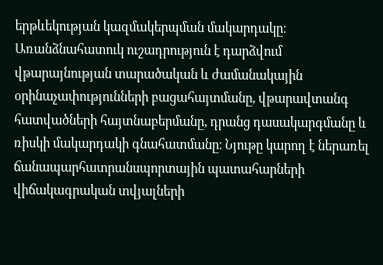երթևեկության կազմակերպման մակարդակը։ Առանձնահատուկ ուշադրություն է դարձվում վթարայնության տարածական և ժամանակային օրինաչափությունների բացահայտմանը, վթարավտանգ հատվածների հայտնաբերմանը, դրանց դասակարգմանը և ռիսկի մակարդակի գնահատմանը։ Նյութը կարող է ներառել ճանապարհատրանսպորտային պատահարների վիճակագրական տվյալների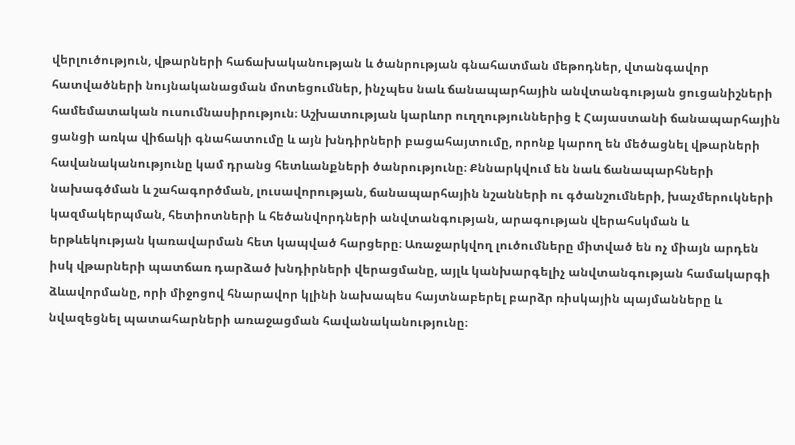վերլուծություն, վթարների հաճախականության և ծանրության գնահատման մեթոդներ, վտանգավոր հատվածների նույնականացման մոտեցումներ, ինչպես նաև ճանապարհային անվտանգության ցուցանիշների համեմատական ուսումնասիրություն։ Աշխատության կարևոր ուղղություններից է Հայաստանի ճանապարհային ցանցի առկա վիճակի գնահատումը և այն խնդիրների բացահայտումը, որոնք կարող են մեծացնել վթարների հավանականությունը կամ դրանց հետևանքների ծանրությունը։ Քննարկվում են նաև ճանապարհների նախագծման և շահագործման, լուսավորության, ճանապարհային նշանների ու գծանշումների, խաչմերուկների կազմակերպման, հետիոտների և հեծանվորդների անվտանգության, արագության վերահսկման և երթևեկության կառավարման հետ կապված հարցերը։ Առաջարկվող լուծումները միտված են ոչ միայն արդեն իսկ վթարների պատճառ դարձած խնդիրների վերացմանը, այլև կանխարգելիչ անվտանգության համակարգի ձևավորմանը, որի միջոցով հնարավոր կլինի նախապես հայտնաբերել բարձր ռիսկային պայմանները և նվազեցնել պատահարների առաջացման հավանականությունը։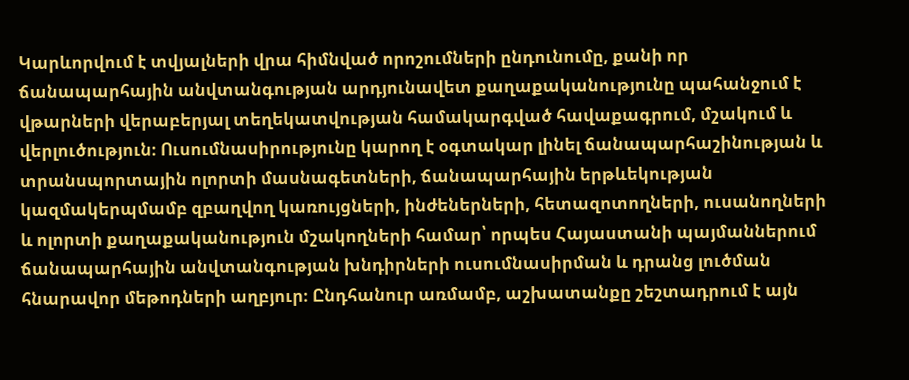Կարևորվում է տվյալների վրա հիմնված որոշումների ընդունումը, քանի որ ճանապարհային անվտանգության արդյունավետ քաղաքականությունը պահանջում է վթարների վերաբերյալ տեղեկատվության համակարգված հավաքագրում, մշակում և վերլուծություն։ Ուսումնասիրությունը կարող է օգտակար լինել ճանապարհաշինության և տրանսպորտային ոլորտի մասնագետների, ճանապարհային երթևեկության կազմակերպմամբ զբաղվող կառույցների, ինժեներների, հետազոտողների, ուսանողների և ոլորտի քաղաքականություն մշակողների համար՝ որպես Հայաստանի պայմաններում ճանապարհային անվտանգության խնդիրների ուսումնասիրման և դրանց լուծման հնարավոր մեթոդների աղբյուր։ Ընդհանուր առմամբ, աշխատանքը շեշտադրում է այն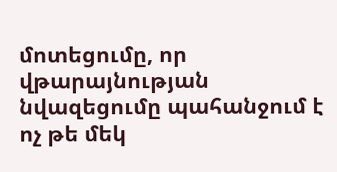մոտեցումը, որ վթարայնության նվազեցումը պահանջում է ոչ թե մեկ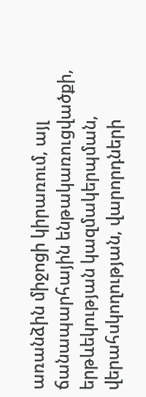առանձին միջոցի կիրառում, այլ ճանապարհային ենթակառուցվածքի, երթևեկության կազմակերպման, վերահսկողության, վարորդների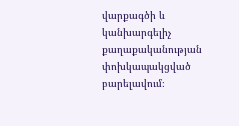վարքագծի և կանխարգելիչ քաղաքականության փոխկապակցված բարելավում։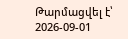Թարմացվել է՝ 2026-09-01